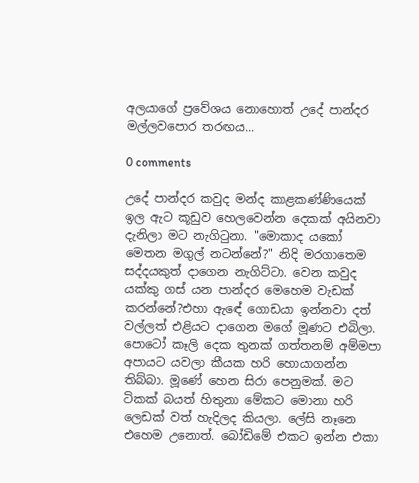අලයාගේ ප්‍රවේශය නොහොත් උදේ පාන්දර මල්ලවපොර තරඟය...

0 comments

උදේ පාන්දර කවුද මන්ද කාළකණ්ණියෙක් ඉල ඇට කූඩුව හෙලවෙන්න දෙකක් අයිනවා දැනිලා මට නැගිටුනා. "මොකාද යකෝ මෙතන මගුල් නටන්නේ?" නිදි මරගාතෙම සද්දයකුත් දාගෙන නැගිට්ටා. වෙන කවුද යක්කු ගස් යන පාන්දර මෙහෙම වැඩක් කරන්නේ?එහා ඇඳේ ගොඩයා ඉන්නවා දත් වල්ලත් එළියට දාගෙන මගේ මූණට එබිලා. පොටෝ කෑලි දෙක තුනක් ගත්තනම් අම්මපා අපායට යවලා කීයක හරි හොයාගන්න තිබ්බා. මූණේ හෙන සිරා පෙනුමක්. මට ටිකක් බයත් හිතුනා මේකට මොනා හරි ලෙඩක් වත් හැදිලද කියලා. ලේසි නෑනෙ එහෙම උනොත්. බෝඩිමේ එකට ඉන්න එකා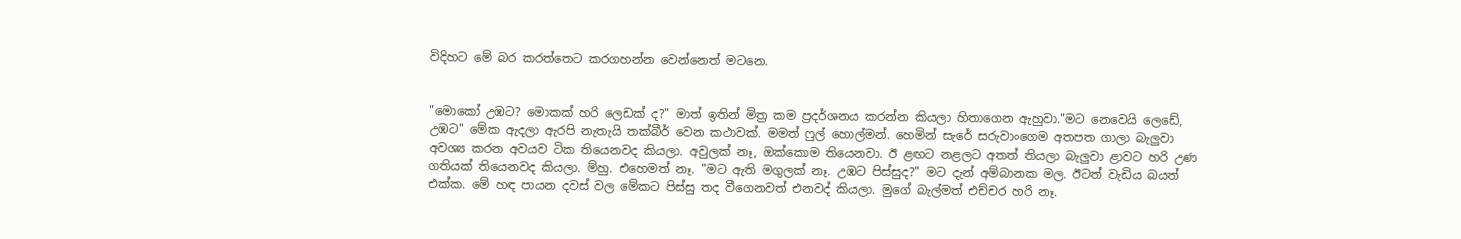විදිහට මේ බර කරත්තෙට කරගහන්න වෙන්නෙත් මටනෙ.


"මොකෝ උඹට? මොකක් හරි ලෙඩක් ද?" මාත් ඉතින් මිත්‍ර කම ප්‍රදර්ශනය කරන්න කියලා හිතාගෙන ඇහුවා."මට නෙවෙයි ලෙඩේ, උඹට" මේක ඇදලා ඇරපි නැතැයි තක්බීර් වෙන කථාවක්. මමත් ෆුල් හොල්මන්. හෙමින් සැරේ සරුවාංගෙම අතපත ගාලා බැලුවා අවශ්‍ය කරන අවයව ටික තියෙනවද කියලා. අවුලක් නෑ, ඔක්කොම තියෙනවා. ඊ ළඟට නළලට අතත් තියලා බැලුවා ළාවට හරි උණ ගතියක් තියෙනවද කියලා. ම්හු. එහෙමත් නෑ. "මට ඇති මගුලක් නෑ. උඹට පිස්සුද?" මට දැන් අම්බානක මල. ඊටත් වැඩිය බයත් එක්ක. මේ හඳ පායන දවස් වල මේකට පිස්සු තද වීගෙනවත් එනවද් කියලා. මුගේ බැල්මත් එච්චර හරි නෑ.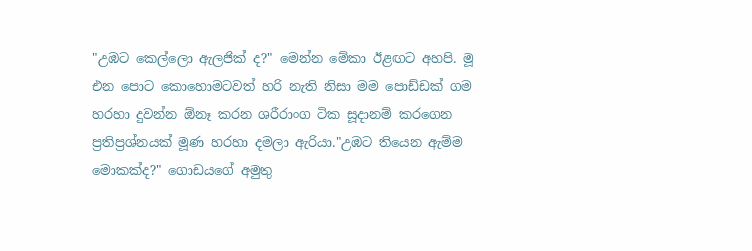"උඹට කෙල්ලො ඇලජික් ද?" මෙන්න මේකා ඊළඟට අහපි. මූ එන පොට කොහොමටවත් හරි නැති නිසා මම පොඩ්ඩක් ගම හරහා දුවන්න ඕනෑ කරන ශරීරාංග ටික සූදානම් කරගෙන ප්‍රතිප්‍රශ්නයක් මූණ හරහා දමලා ඇරියා."උඹට තියෙන ඇම්ම මොකක්ද?" ගොඩයගේ අමුතු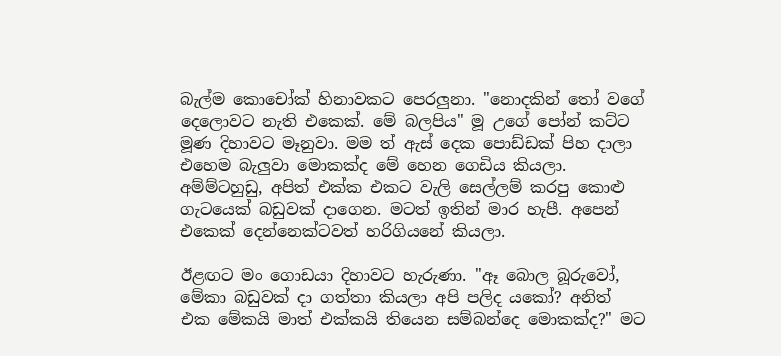බැල්ම කොචෝක් හිනාවකට පෙරලුනා. "නොදකින් තෝ වගේ දෙලොවට නැති එකෙක්. මේ බලපිය" මූ උගේ පෝන් කට්ට මූණ දිහාවට මෑනුවා. මම ත් ඇස් දෙක පොඩ්ඩක් පිහ දාලා එහෙම බැලුවා මොකක්ද මේ හෙන ගෙඩිය කියලා. අම්ම්ටහුඩු, අපිත් එක්ක එකට වැලි සෙල්ලම් කරපු කොළු ගැටයෙක් බඩුවක් දාගෙන. මටත් ඉතින් මාර හැපී. අපෙන් එකෙක් දෙන්නෙක්ටවත් හරිගියනේ කියලා.

ඊළඟට මං ගොඩයා දිහාවට හැරුණා. "ඈ බොල බූරුවෝ, මේකා බඩුවක් දා ගත්තා කියලා අපි පලිද යකෝ? අනිත් එක මේකයි මාත් එක්කයි තියෙන සම්බන්දෙ මොකක්ද?" මට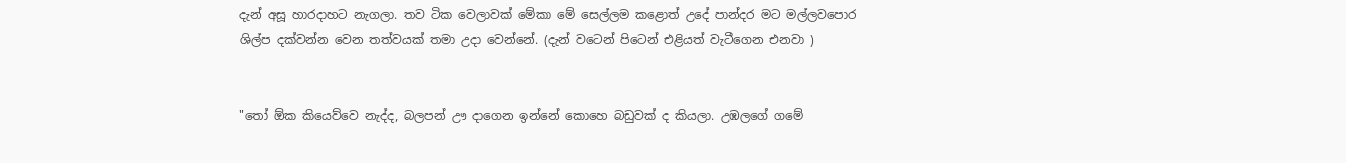දැන් අසූ හාරදාහට නැගලා. තව ටික වෙලාවක් මේකා මේ සෙල්ලම කළොත් උදේ පාන්දර මට මල්ලවපොර ශිල්ප දක්වන්න වෙන තත්වයක් තමා උදා වෙන්නේ. (දැන් වටෙන් පිටෙන් එළියත් වැටීගෙන එනවා )


"තෝ ඕක කියෙව්වෙ නැද්ද, බලපන් ඌ දාගෙන ඉන්නේ කොහෙ බඩුවක් ද කියලා. උඹලගේ ගමේ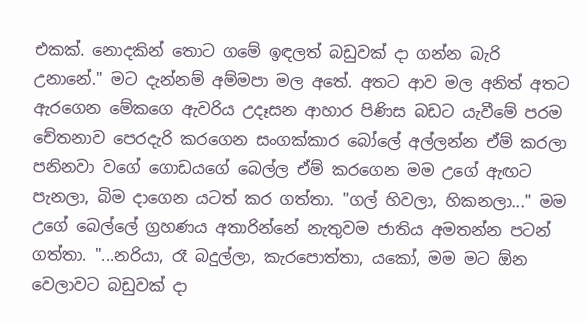එකක්. නොදකින් තොට ගමේ ඉඳලත් බඩුවක් දා ගන්න බැරි උනානේ." මට දැන්නම් අම්මපා මල අතේ. අතට ආව මල අනිත් අතට ඇරගෙන මේකගෙ ඇවරිය උදෑසන ආහාර පිණිස බඩට යැවීමේ පරම චේතනාව පෙරදැරි කරගෙන සංගක්කාර බෝලේ අල්ලන්න ඒම් කරලා පනිනවා වගේ ගොඩයගේ බෙල්ල ඒම් කරගෙන මම උගේ ඇඟට පැනලා, බිම දාගෙන යටත් කර ගත්තා. "ගල් හිවලා, හිකනලා..." මම උගේ බෙල්ලේ ග්‍රහණය අතාරින්නේ නැතුවම ජාතිය අමතන්න පටන් ගත්තා. "...නරියා, රෑ බදුල්ලා, කැරපොත්තා, යකෝ, මම මට ඕන වෙලාවට බඩුවක් දා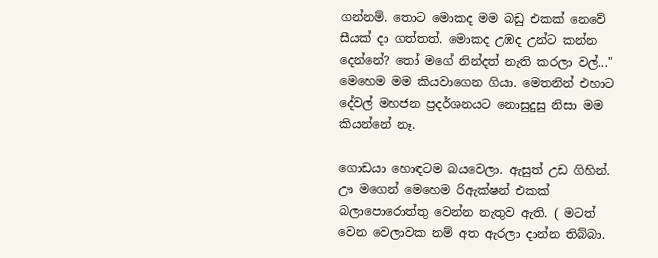ගන්නම්. තොට මොකද මම බඩු එකක් නෙවේ සීයක් දා ගත්තත්. මොකද උඹද උන්ට කන්න දෙන්නේ? තෝ මගේ නින්දත් නැති කරලා වල්..." මෙහෙම මම කියවාගෙන ගියා. මෙතනින් එහාට දේවල් මහජන ප්‍රදර්ශනයට නොසුදුසු නිසා මම කියන්නේ නෑ.

ගොඩයා හොඳටම බයවෙලා. ඇසුත් උඩ ගිහින්. ඌ මගෙන් මෙහෙම රිඇක්ෂන් එකක් බලාපොරොත්තු වෙන්න නැතුව ඇති. ( මටත් වෙන වෙලාවක නම් අත ඇරලා දාන්න තිබ්බා.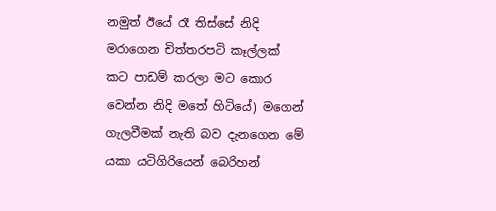නමුත් ඊයේ රෑ තිස්සේ නිදි මරාගෙන චිත්තරපටි කෑල්ලක් කට පාඩම් කරලා මට කොර වෙන්න නිදි මතේ හිටියේ) මගෙන් ගැලවීමක් නැති බව දැනගෙන මේ යකා යටිගිරියෙන් බෙරිහන්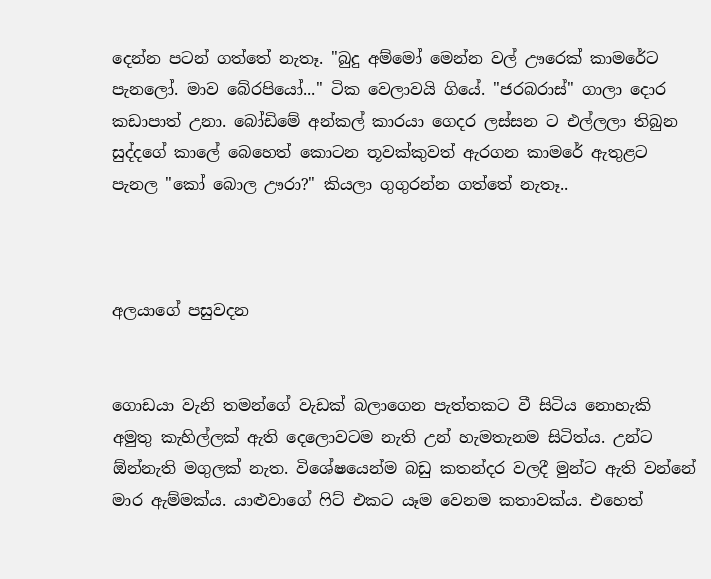දෙන්න පටන් ගත්තේ නැතෑ. "බුදු අම්මෝ මෙන්න වල් ඌරෙක් කාමරේට පැනලෝ. මාව බේරපියෝ..." ටික වෙලාවයි ගියේ. "ජරබරාස්" ගාලා දොර කඩාපාත් උනා. බෝඩිමේ අන්කල් කාරයා ගෙදර ලස්සන ට එල්ලලා තිබුන සුද්දගේ කාලේ බෙහෙත් කොටන තූවක්කුවත් ඇරගන කාමරේ ඇතුළට පැනල "කෝ බොල ඌරා?" කියලා ගුගුරන්න ගත්තේ නැතෑ..



අලයාගේ පසුවදන


ගොඩයා වැනි තමන්ගේ වැඩක් බලාගෙන පැත්තකට වී සිටිය නොහැකි අමුතු කැහිල්ලක් ඇති දෙලොවටම නැති උන් හැමතැනම සිටිත්ය. උන්ට ඕන්නැති මගුලක් නැත. විශේෂයෙන්ම බඩු කතන්දර වලදී මුන්ට ඇති වන්නේ මාර ඇම්මක්ය. යාළුවාගේ ෆිට් එකට යෑම වෙනම කතාවක්ය. එහෙත්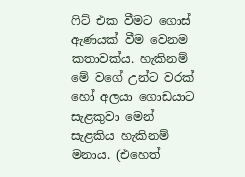ෆිට් එක වීමට ගොස් ඇණයක් වීම වෙනම කතාවක්ය. හැකිනම් මේ වගේ උන්ට වරක් හෝ අලයා ගොඩයාට සැළකුවා මෙන් සැළකිය හැකිනම් මනාය. (එහෙත්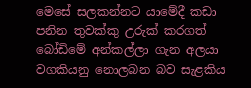මෙසේ සලකන්නට යාමේදී කඩා පනින තුවක්කු උරුක් කරගත් බෝඩිමේ අන්කල්ලා ගැන අලයා වගකියනු නොලබන බව සැළකිය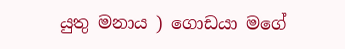යුතු මනාය ) ගොඩයා මගේ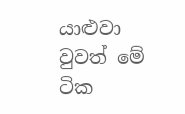යාළුවා වුවත් මේ ටික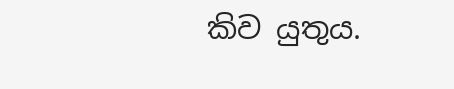කිව යුතුය.